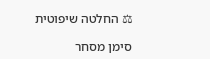⚖ החלטה שיפוטית

סימן מסחר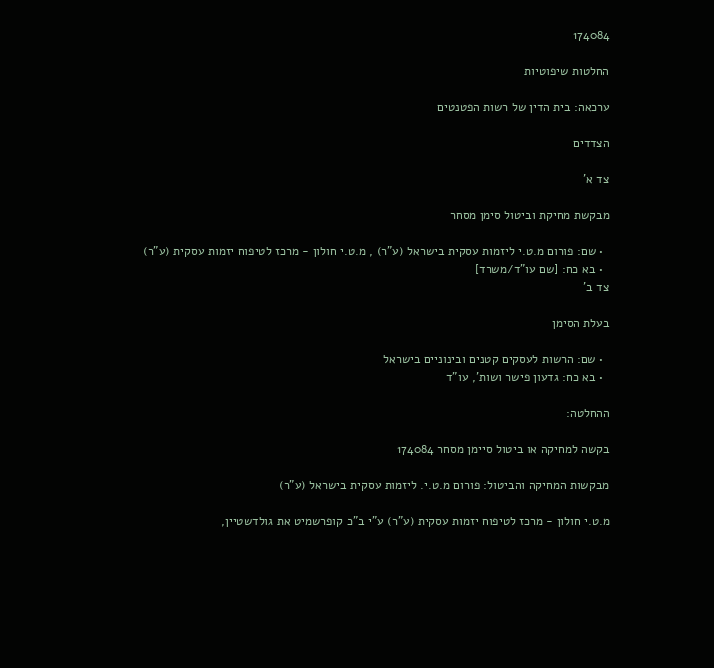174084

החלטות שיפוטיות

ערכאה: בית הדין של רשות הפטנטים

הצדדים

צד א'

מבקשת מחיקת וביטול סימן מסחר

  • שם: פורום מ.ט.י ליזמות עסקית בישראל (ע"ר) , מ.ט.י חולון - מרכז לטיפוח יזמות עסקית (ע"ר)
  • בא כח: [שם עו"ד/משרד]
צד ב'

בעלת הסימן

  • שם: הרשות לעסקים קטנים ובינוניים בישראל
  • בא כח: גדעון פישר ושות', עו"ד

ההחלטה:

בקשה למחיקה או ביטול סיימן מסחר 174084

מבקשות המחיקה והביטול: פורום מ.ט.י. ליזמות עסקית בישראל (ע"ר)

מ.ט.י חולון - מרכז לטיפוח יזמות עסקית (ע"ר) ע"י ב"כ קופרשמיט את גולדשטיין,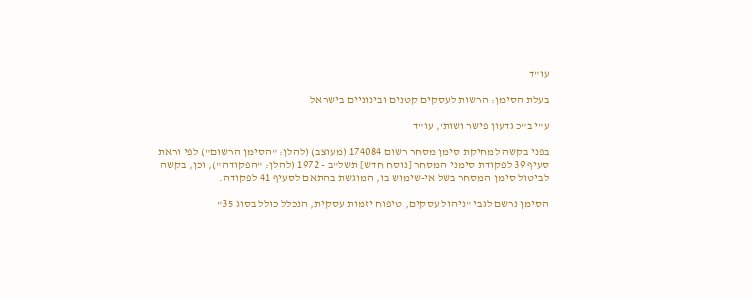עו"ד

בעלת הסימן: הרשות לעסקים קטנים ובינוניים בישראל

ע"י ב"כ גדעון פישר ושות', עו"ד

בפני בקשה למחיקת סימן מסחר רשום 174084 (מעוצב) (להלן: "הסימן הרשום") לפי וראת סעיף 39 לפקודת סימני המסחר [נוסח חדש] תשל"ב - 1972 (להלן: "הפקודה"), וכן, בקשה לביטול סימן המסחר בשל אי-שימוש בו, המוגשת בהתאם לסעיף 41 לפקודה.

הסימן נרשם לגבי "ניהול עסקים, טיפוח יזמות עסקית, הנכלל כולל בסוג 35"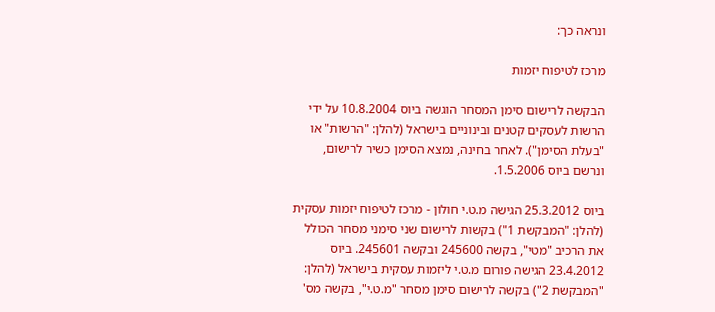ונראה כך:

מרכז לטיפוח יזמות

הבקשה לרישום סימן המסחר הוגשה ביוס 10.8.2004 על ידי הרשות לעסקים קטנים ובינוניים בישראל (להלן: "הרשות" או "בעלת הסימן"). לאחר בחינה, נמצא הסימן כשיר לרישום, ונרשם ביוס 1.5.2006.

ביוס 25.3.2012 הגישה מ.ט.י חולון - מרכז לטיפוח יזמות עסקית (להלן: "המבקשת 1") בקשות לרישום שני סימני מסחר הכולל את הרכיב "מטי", בקשה 245600 ובקשה 245601. ביוס 23.4.2012 הגישה פורום מ.ט.י ליזמות עסקית בישראל (להלן: "המבקשת 2") בקשה לרישום סימן מסחר "מ.ט.י", בקשה מס'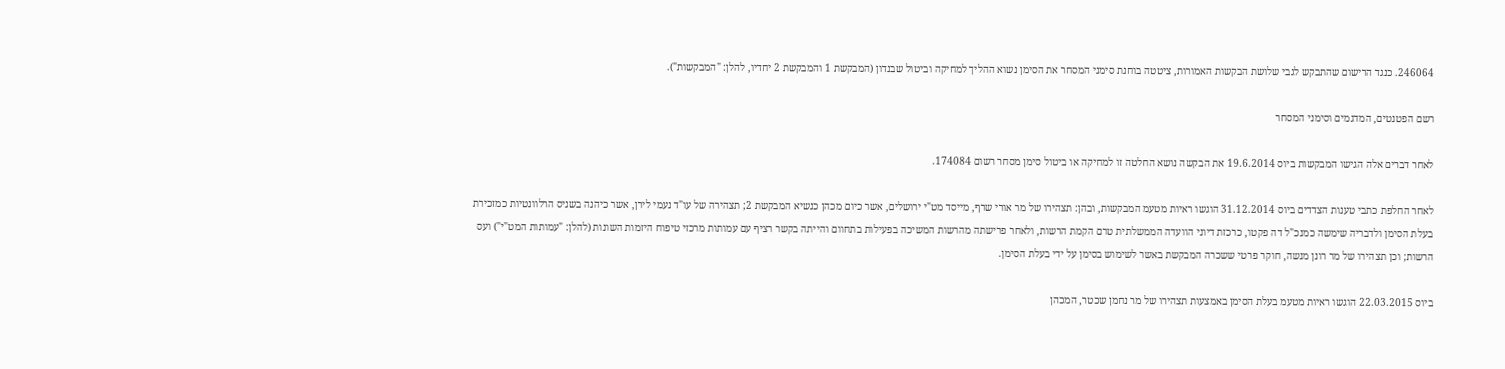246064. כנגד הרישום שהתבקש לגבי שלושת הבקשות האמורות, ציטטה בוחנת סימני המסחר את הסימן נשוא ההליך למחיקה וביטול שבנדון (המבקשת 1 והמבקשת 2 יחדיו, להלן: "המבקשות").

רשם הפטנטים, המדגמים וסימני המסחר

לאחר דברים אלה הגישו המבקשות ביוס 19.6.2014 את הבקשה נושא החלטה זו למחיקה או ביטול סימן מסחר רשום 174084.

לאחר החלפת כתבי טענות הצדדים ביוס 31.12.2014 הוגשו ראיות מטעמ המבקשות, ובהן: תצהירו של מר אורי שרף, מייסד מט"י ירושלים, אשר כיום מכהן כנשיא המבקשת 2; תצהירה של עו"ד נעמי לירן, אשר כיהנה בשניס הרלוונטיות כמזכירת בעלת הסימן ולדבריה שימשה כמנכ"ל דה פקטו, כרכזת דיוני הוועדה הממשלתית טרם הקמת הרשות, ולאחר פרישתה מהרשות המשיכה בפעילות בתחוום והייתה בקשר רציף עם עמותות מרכזי טיפוח היזמות השונות (להלן: "עמותות המט"י") ועס הרשות; וכן תצהירו של מר רונן מנשה, חוקר פרטי ששכרה המבקשת באשר לשימוש בסימן על ידי בעלת הסימן.

ביוס 22.03.2015 הוגשו ראיות מטעמ בעלת הסימן באמצעות תצהירו של מר נחמן שכטר, המכהן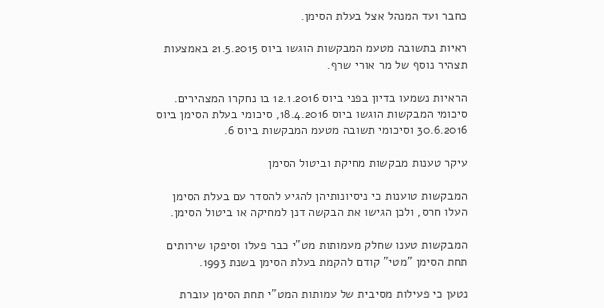כחבר ועד המנהל אצל בעלת הסימן.

ראיות בתשובה מטעמ המבקשות הוגשו ביוס 21.5.2015 באמצעות תצהיר נוסף של מר אורי שרף.

הראיות נשמעו בדיון בפני ביוס 12.1.2016 בו נחקרו המצהירים. סיכומי המבקשות הוגשו ביוס 18.4.2016, סיכומי בעלת הסימן ביוס 30.6.2016 וסיכומי תשובה מטעמ המבקשות ביוס 6.

עיקר טענות מבקשות מחיקת וביטול הסימן

המבקשות טוענות כי ניסיונותיהן להגיע להסדר עם בעלת הסימן העלו חרס, ולכן הגישו את הבקשה דנן למחיקה או ביטול הסימן.

המבקשות טענו שחלק מעמותות מט"י כבר פעלו וסיפקו שירותים תחת הסימן "מטי" קודם להקמת בעלת הסימן בשנת 1993.

נטען כי פעילות מסיבית של עמותות המט"י תחת הסימן עוברת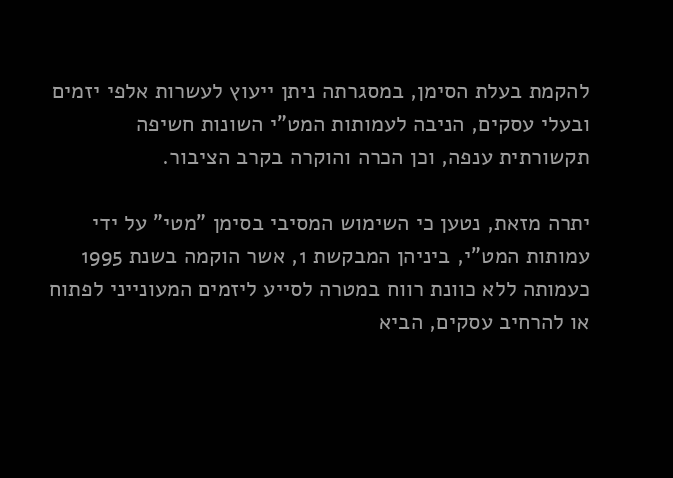להקמת בעלת הסימן, במסגרתה ניתן ייעוץ לעשרות אלפי יזמים ובעלי עסקים, הניבה לעמותות המט"י השונות חשיפה תקשורתית ענפה, וכן הכרה והוקרה בקרב הציבור.

יתרה מזאת, נטען כי השימוש המסיבי בסימן "מטי" על ידי עמותות המט"י, ביניהן המבקשת 1, אשר הוקמה בשנת 1995 כעמותה ללא כוונת רווח במטרה לסייע ליזמים המעונייני לפתוח או להרחיב עסקים, הביא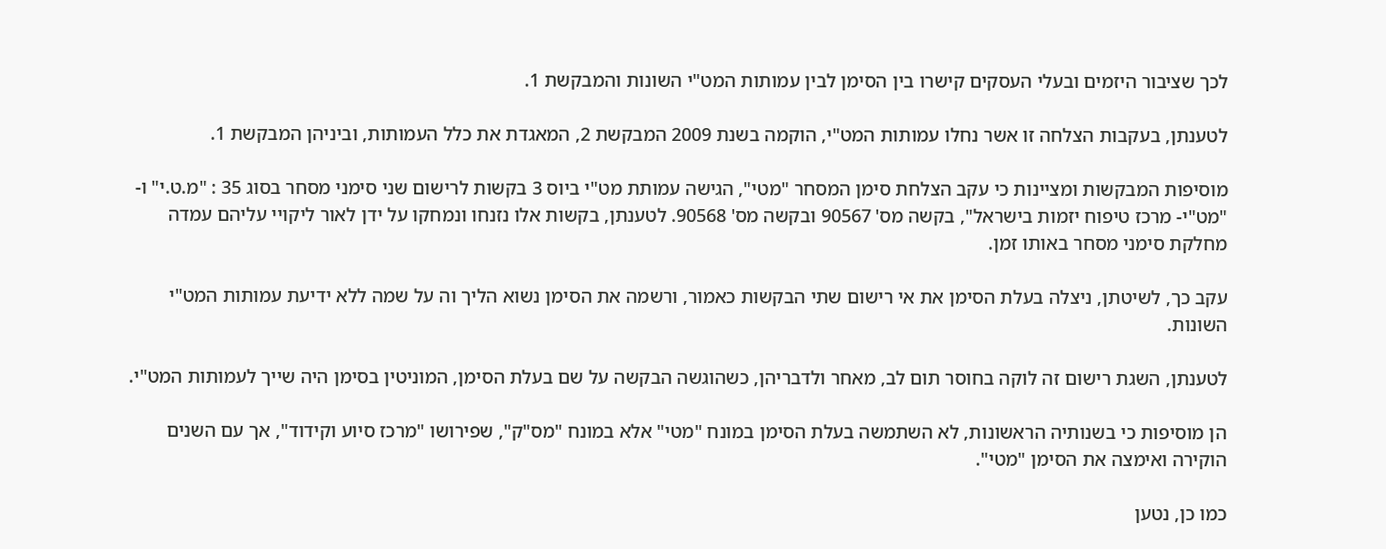לכך שציבור היזמים ובעלי העסקים קישרו בין הסימן לבין עמותות המט"י השונות והמבקשת 1.

לטענתן, בעקבות הצלחה זו אשר נחלו עמותות המט"י, הוקמה בשנת 2009 המבקשת 2, המאגדת את כלל העמותות, וביניהן המבקשת 1.

מוסיפות המבקשות ומציינות כי עקב הצלחת סימן המסחר "מטי", הגישה עמותת מט"י ביוס 3 בקשות לרישום שני סימני מסחר בסוג 35 : "מ.ט.י" ו- "מט"י- מרכז טיפוח יזמות בישראל", בקשה מס' 90567 ובקשה מס' 90568. לטענתן, בקשות אלו נזנחו ונמחקו על ידן לאור ליקויי עליהם עמדה מחלקת סימני מסחר באותו זמן.

עקב כך, לשיטתן, ניצלה בעלת הסימן את אי רישום שתי הבקשות כאמור, ורשמה את הסימן נשוא הליך וה על שמה ללא ידיעת עמותות המט"י השונות.

לטענתן, השגת רישום זה לוקה בחוסר תום לב, מאחר ולדבריהן, כשהוגשה הבקשה על שם בעלת הסימן, המוניטין בסימן היה שייך לעמותות המט"י.

הן מוסיפות כי בשנותיה הראשונות, לא השתמשה בעלת הסימן במונח "מטי" אלא במונח "מס"ק", שפירושו "מרכז סיוע וקידוד", אך עם השנים הוקירה ואימצה את הסימן "מטי".

כמו כן, נטען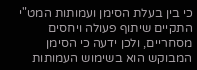כי בין בעלת הסימן ועמותות המט"י התקיים שיתוף פעולה ויחסים מסחריים, ולכן ידעה כי הסימן המבוקש הוא בשימוש העמותות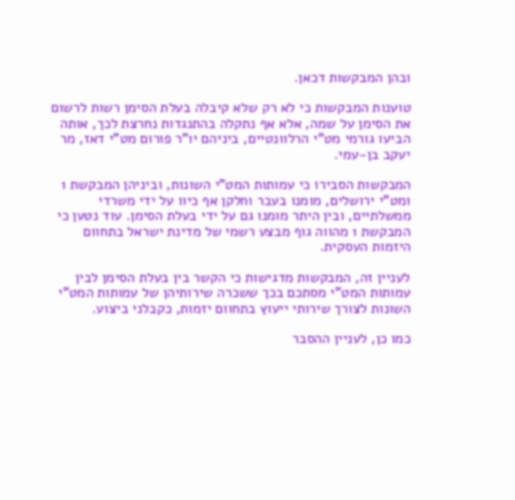ובהן המבקשות דכאן.

טוענות המבקשות כי לא רק שלא קיבלה בעלת הסימן רשות לרשום את הסימן על שמה, אלא אף נתקלה בהתנגדות נחרצת לכך, אותה הביעו גורמי מט"י הרלוונטיים, ביניהם יו"ר פורום מט"י דאז, מר יעקב בן-עמי.

המבקשות הסבירו כי עמותות המט"י השונות, וביניהן המבקשת 1 ומט"י ירושלים, מומנו בעבר וחלקן אף כיוו על ידי משרדי ממשלתיים, ובין היתר מומנו גם על ידי בעלת הסימן. עוד נטען כי המבקשת 1 מהווה גוף מבצע רשמי של מדינת ישראל בתחוום היזמות העסקית.

לעניין זה, המבקשות מדגישות כי הקשר בין בעלת הסימן לבין עמותות המט"י מסתכם בכך ששכרה שירותיהן של עמותות המט"י השונות לצורך שירותי ייעוץ בתחוום יזמות, כקבלני ביצוע.

כמו כן, לעניין ההסבר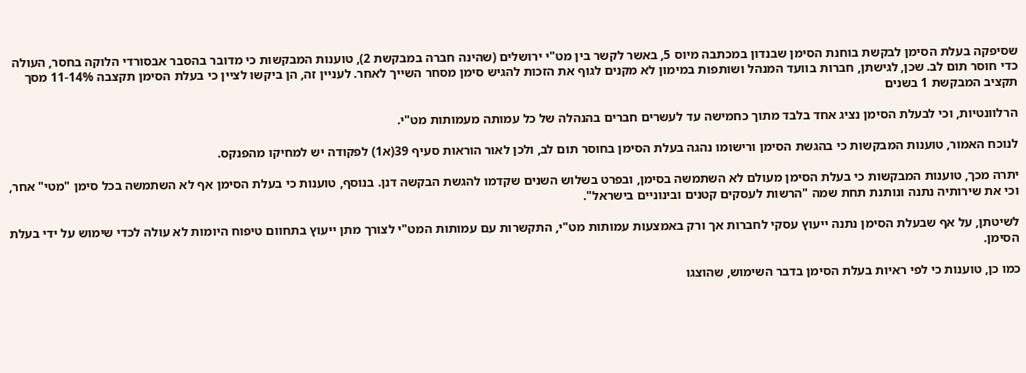שסיפקה בעלת הסימן לבקשת בוחנת הסימן שבנדון במכתבה מיוס 5, באשר לקשר בין מט"י ירושלים (שהינה חברה במבקשת 2), טוענות המבקשות כי מדובר בהסבר אבסורדי הלוקה בחסר, העולה כדי חוסר תום לב. שכן, לגישתן, חברות בוועד המנהל ושותפות במימון לא מקנים לגוף את הזכות להגיש סימן מסחר השייך לאחר. לעניין זה, הן ביקשו לציין כי בעלת הסימן תקצבה 11-14% מסך תקציב המבקשת 1 בשנים

הרלוונטיות, וכי לבעלת הסימן נציג אחד בלבד מתוך כחמישה עד לעשרים חברים בהנהלה של כל עמותה מעמותות מט"י.

לנוכח האמור, טוענות המבקשות כי בהגשת הסימן ורישומו נהגה בעלת הסימן בחוסר תום לב, ולכן לאור הוראות סעיף 39(א1) לפקודה יש למחיקו מהפנקס.

יתרה מכך, טוענות המבקשות כי בעלת הסימן מעולם לא השתמשה בסימן, ובפרט בשלוש השנים שקדמו להגשת הבקשה דנן. בנוסף, טוענות כי בעלת הסימן אף לא השתמשה בכל סימן "מטי" אחר, וכי את שירותיה נתנה ונותנת תחת שמה "הרשות לעסקים קטנים ובינוניים בישראל".

לשיטתן, על אף שבעלת הסימן נתנה ייעוץ עסקי לחברות אך ורק באמצעות עמותות מט"י, התקשרות עם עמותות המט"י לצורך מתן ייעוץ בתחוום טיפוח היומות לא עולה לכדי שימוש על ידי בעלת הסימן.

כמו כן, טוענות כי לפי ראיות בעלת הסימן בדבר השימוש, שהוצגו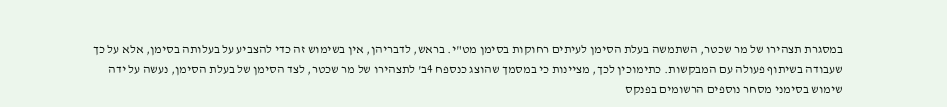במסגרת תצהירו של מר שכטר, השתמשה בעלת הסימן לעיתים רחוקות בסימן מט"י. בראש, לדבריהן, אין בשימוש זה כדי להצביע על בעלותה בסימן, אלא על כך שעבודה בשיתוף פעולה עם המבקשות. כתימוכין לכך, מציינות כי במסמך שהוצג כנספח 4ב' לתצהירו של מר שכטר, לצד הסימן של בעלת הסימן, נעשה על ידה שימוש בסימני מסחר נוספים הרשומים בפנקס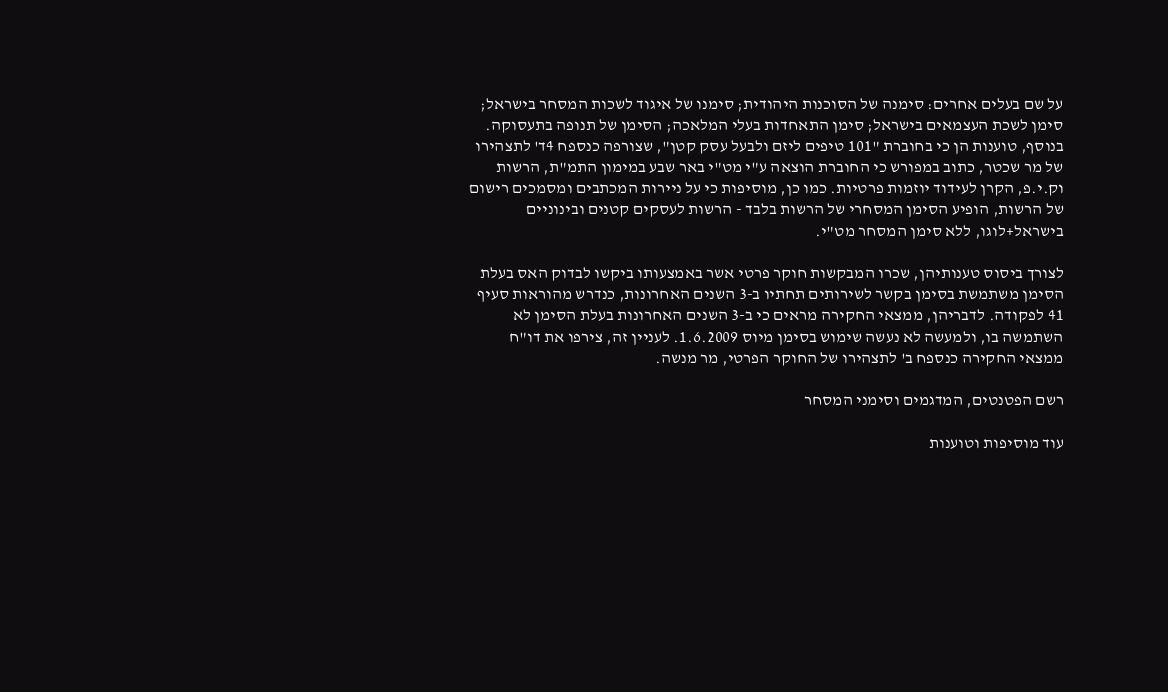על שם בעלים אחרים: סימנה של הסוכנות היהודית; סימנו של איגוד לשכות המסחר בישראל; סימן לשכת העצמאים בישראל; סימן התאחדות בעלי המלאכה; הסימן של תנופה בתעסוקה. בנוסף, טוענות הן כי בחוברת "101 טיפים ליזם ולבעל עסק קטן", שצורפה כנספח 4ד' לתצהירו של מר שכטר, כתוב במפורש כי החוברת הוצאה ע"י מט"י באר שבע במימון התמ"ת, הרשות וק.י.פ, הקרן לעידוד יוזמות פרטיות. כמו כן, מוסיפות כי על ניירות המכתבים ומסמכים רישום של הרשות, הופיע הסימן המסחרי של הרשות בלבד - הרשות לעסקים קטנים ובינוניים בישראל+לוגו, ללא סימן המסחר מט"י.

לצורך ביסוס טענותיהן, שכרו המבקשות חוקר פרטי אשר באמצעותו ביקשו לבדוק האס בעלת הסימן משתמשת בסימן בקשר לשירותים תחתיו ב-3 השנים האחרונות, כנדרש מהוראות סעיף 41 לפקודה. לדבריהן, ממצאי החקירה מראים כי ב-3 השנים האחרונות בעלת הסימן לא השתמשה בו, ולמעשה לא נעשה שימוש בסימן מיוס 1.6.2009. לעניין זה, צירפו את דו"ח ממצאי החקירה כנספח ב' לתצהירו של החוקר הפרטי, מר מנשה.

רשם הפטנטים, המדגמים וסימני המסחר

עוד מוסיפות וטוענות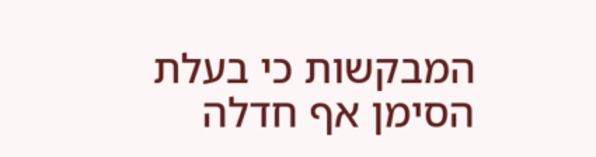המבקשות כי בעלת הסימן אף חדלה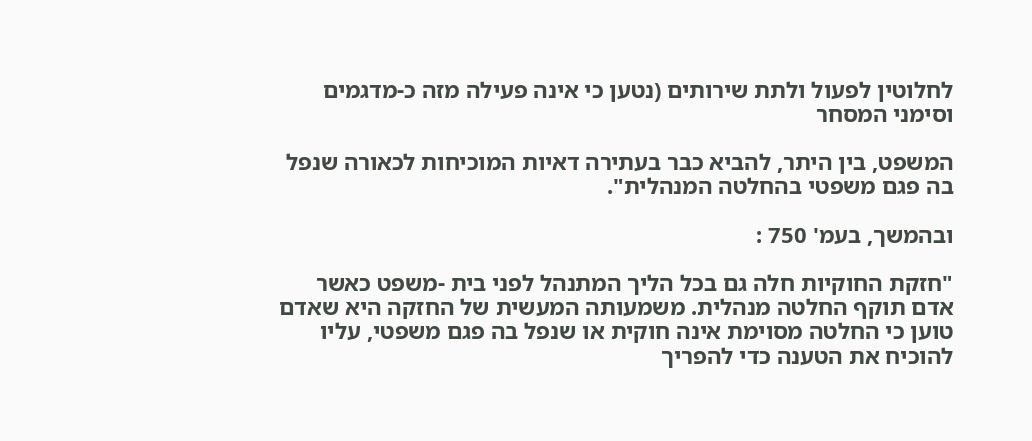לחלוטין לפעול ולתת שירותים (נטען כי אינה פעילה מזה כ-מדגמים וסימני המסחר

המשפט, בין היתר, להביא כבר בעתירה דאיות המוכיחות לכאורה שנפל בה פגם משפטי בהחלטה המנהלית".

ובהמשך, בעמ' 750 :

"חזקת החוקיות חלה גם בכל הליך המתנהל לפני בית -משפט כאשר אדם תוקף החלטה מנהלית. משמעותה המעשית של החזקה היא שאדם טוען כי החלטה מסוימת אינה חוקית או שנפל בה פגם משפטי, עליו להוכיח את הטענה כדי להפריך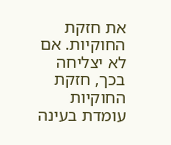את חזקת החוקיות. אם לא יצליחה בכך, חזקת החוקיות עומדת בעינה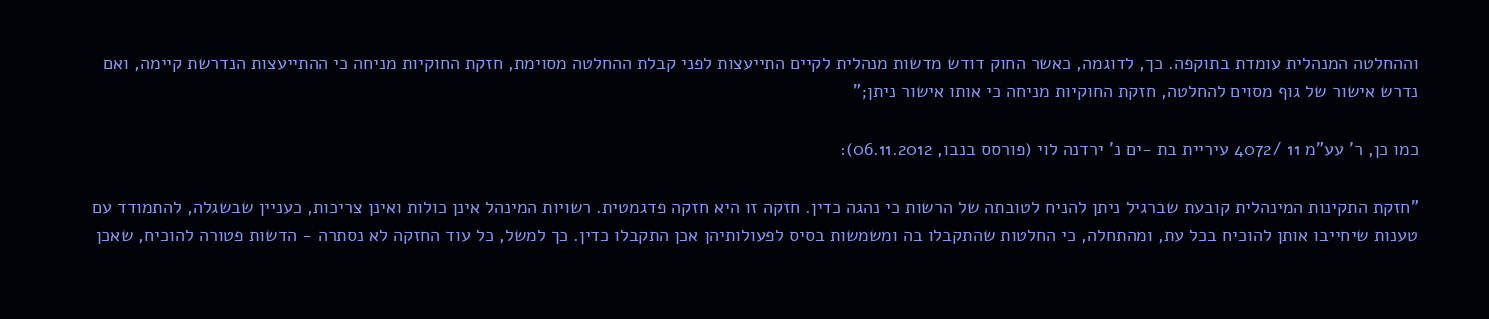וההחלטה המנהלית עומדת בתוקפה. כך, לדוגמה, כאשר החוק דודש מדשות מנהלית לקיים התייעצות לפני קבלת ההחלטה מסוימת, חזקת החוקיות מניחה כי ההתייעצות הנדרשת קיימה, ואם נדרש אישור של גוף מסוים להחלטה, חזקת החוקיות מניחה כי אותו אישור ניתן;"

כמו כן, ר' עע"מ 11 /4072 עיריית בת -ים נ' ירדנה לוי (פורסס בנבו, 06.11.2012):

"חזקת התקינות המינהלית קובעת שברגיל ניתן להניח לטובתה של הרשות כי נהגה כדין. חזקה זו היא חזקה פדגמטית. רשויות המינהל אינן כולות ואינן צריכות, כעניין שבשגלה, להתמודד עם טענות שיחייבו אותן להוכיח בכל עת, ומהתחלה, כי החלטות שהתקבלו בה ומשמשות בסיס לפעולותיהן אכן התקבלו כדין. כך למשל, כל עוד החזקה לא נסתרה - הדשות פטורה להוכיח, שאכן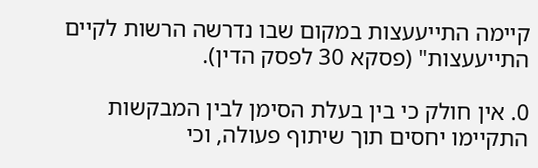קיימה התייעעצות במקום שבו נדרשה הרשות לקיים התייעעצות" (פסקא 30 לפסק הדין).

0. אין חולק כי בין בעלת הסימן לבין המבקשות התקיימו יחסים תוך שיתוף פעולה, וכי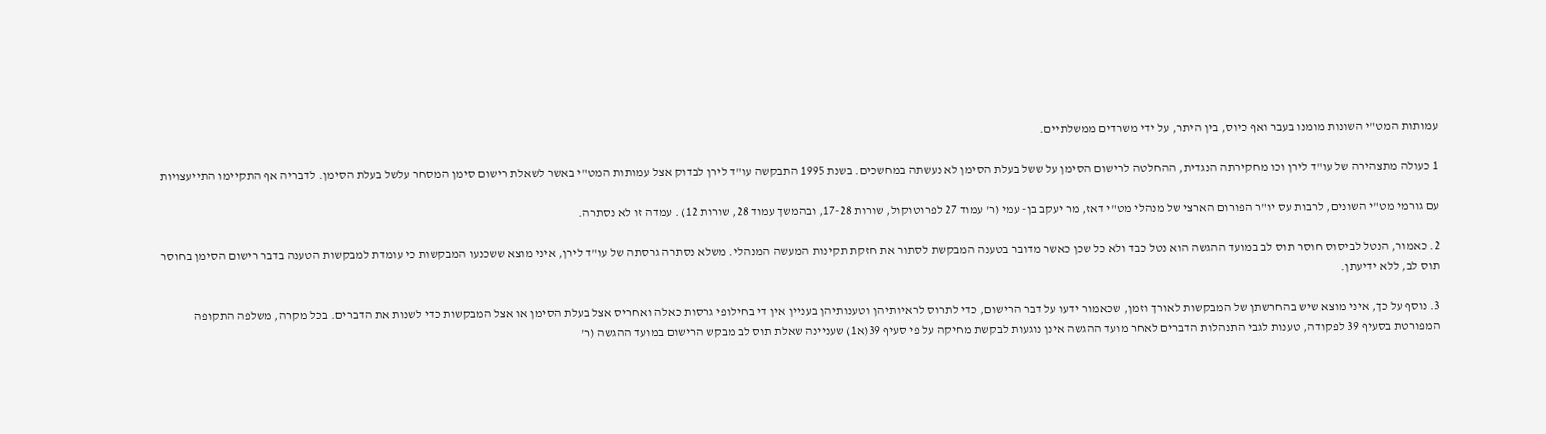עמותות המט"י השונות מומנו בעבר ואף כיוס, בין היתר, על ידי משרדים ממשלתיים.

1 כעולה מתצהירה של עו"ד לירן וכו מחקירתה הנגדית, ההחלטה לרישום הסימן על ששל בעלת הסימן לא נעשתה במחשכים. בשנת 1995 התבקשה עו"ד לירן לבדוק אצל עמותות המט"י באשר לשאלת רישום סימן המסחר עלשל בעלת הסימן. לדבריה אף התקיימו התייעצויות

עם גורמי מט"י השונים, לרבות עס יו"ר הפורום הארצי של מנהלי מט"י דאז, מר יעקב בן- עמי (ר' עמוד 27 לפרוטוקול, שורות 17-28, ובהמשך עמוד 28, שורות 12) . עמדה זו לא נסתרה.

2. כאמור, הנטל לביסוס חוסר תוס לב במועד ההגשה הוא נטל כבד ולא כל שכן כאשר מדובר בטענה המבקשת לסתור את חזקת תקינות המעשה המנהלי. משלא נסתרה גרסתה של עו"ד לירן, איני מוצא ששכנעו המבקשות כי עומדת למבקשות הטענה בדבר רישום הסימן בחוסר תוס לב, ללא ידיעתן.

3. נוסף על כך, איני מוצא שיש בהחרשתן של המבקשות לאורך וזמן, שכאמור ידעו על דבר הרישום, כדי לתרוס לראיותיהן וטענותיהן בעניין אין די בחילופי גרסות כאלה ואחריס אצל בעלת הסימן או אצל המבקשות כדי לשנות את הדברים. בכל מקרה, משלפה התקופה המפורטת בסעיף 39 לפקודה, טענות לגבי התנהלות הדברים לאחר מועד ההגשה אינן נוגעות לבקשת מחיקה על פי סעיף 39(א1) שעניינה שאלת תוס לב מבקש הרישום במועד ההגשה (ר'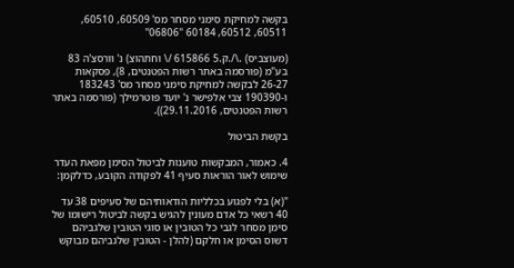בקשה למחיקת סימני מסחר מס' 60509, 60510, 60511, 60512, 60184 "06806"

(מעוצביס) .\/.ק.5 615866 /\ וחתהוצ) נ' וורסצ'ה 83 בע"מ (פורסמה באתר רשות הפטנטים, 8), פסקאות 26-27 לבקשה למחיקת סימני מסחר מס' 183243 ו-190390 צבי אלפישר נ' יועד פוטרמילך (פורסמה באתר רשות הפטנטים, 29.11.2016)).

בקשת הביטול

4. כאמור, המבקשות טוענות לביטול הסימן מפאת העדר שימוש לאור הוראות סעיף 41 לפקודה הקובע, כדלקמן:

"(א) בלי לפגוע בכלליות הודאותיהם של סעיפים 38 עד 40 רשאי כל אדם מעונין להגיש בקשה לביטול רישומו של סימן מסחר לגבי כל הטובין או סוגי הטובין שלגביהם דשוס הסימן או חלקם (להלן - הטובין שלגביהם מבוקש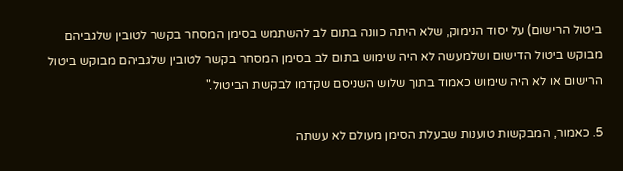ביטול הרישום) על יסוד הנימוק, שלא היתה כוונה בתום לב להשתמש בסימן המסחר בקשר לטובין שלגביהם מבוקש ביטול הדישום ושלמעשה לא היה שימוש בתום לב בסימן המסחר בקשר לטובין שלגביהם מבוקש ביטול הרישום או לא היה שימוש כאמוד בתוך שלוש השניסם שקדמו לבקשת הביטול."

5. כאמור, המבקשות טוענות שבעלת הסימן מעולם לא עשתה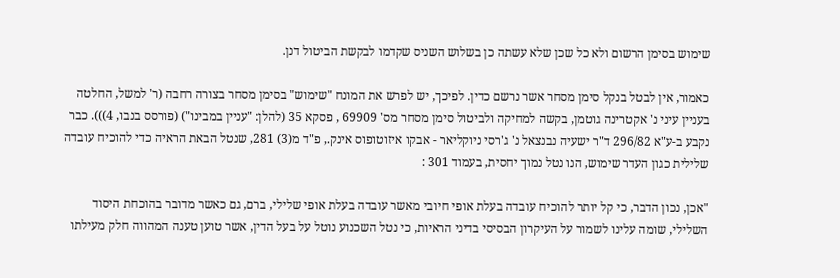שימוש בסימן הרשום ולא כל שכן שלא עשתה כן בשלוש השניס שקדמו לבקשת הביטול דנן.

כאמור, אין לבטל בנקל סימן מסחר אשר נרשם כדין. לפיכך, יש לפרש את המונח "שימוש" בסימן מסחר בצורה רחבה (ר' למשל, החלטה בעניין עיני נ' אקטרינה גוטמן, בקשה למחיקה ולביטול סימן מסחר מס' 69909 , פסקא 35 (להלן: "עניין במבינו") (פורסס בנבו, 4))). כבר נקבע ב-ע"א 296/82 ד"ר ישעיה נבנצאל נ' ג'רסי ניוקליאר - אבקו איזוטופוס אינק., פ"ד מ(3) 281, שנטל הבאת הראיה כדי להוכיח עובדה שלילית כגון העדר שימוש, הנו נטל נמוך יחסית, בעמוד 301 :

"אכן, נכון הדבר, כי קל יותר להוכיח עובדה בעלת אופי חיובי מאשר עובדה בעלת אופי שלילי, ברם, גם כאשר מדובר בהוכחת היסוד השלילי, שומה עלינו לשמור על העיקרון הבסיסי בדיני הראיות, כי נטל השכנוע נוטל על בעל הדין, אשר טוען טענה המהווה חלק מעילתו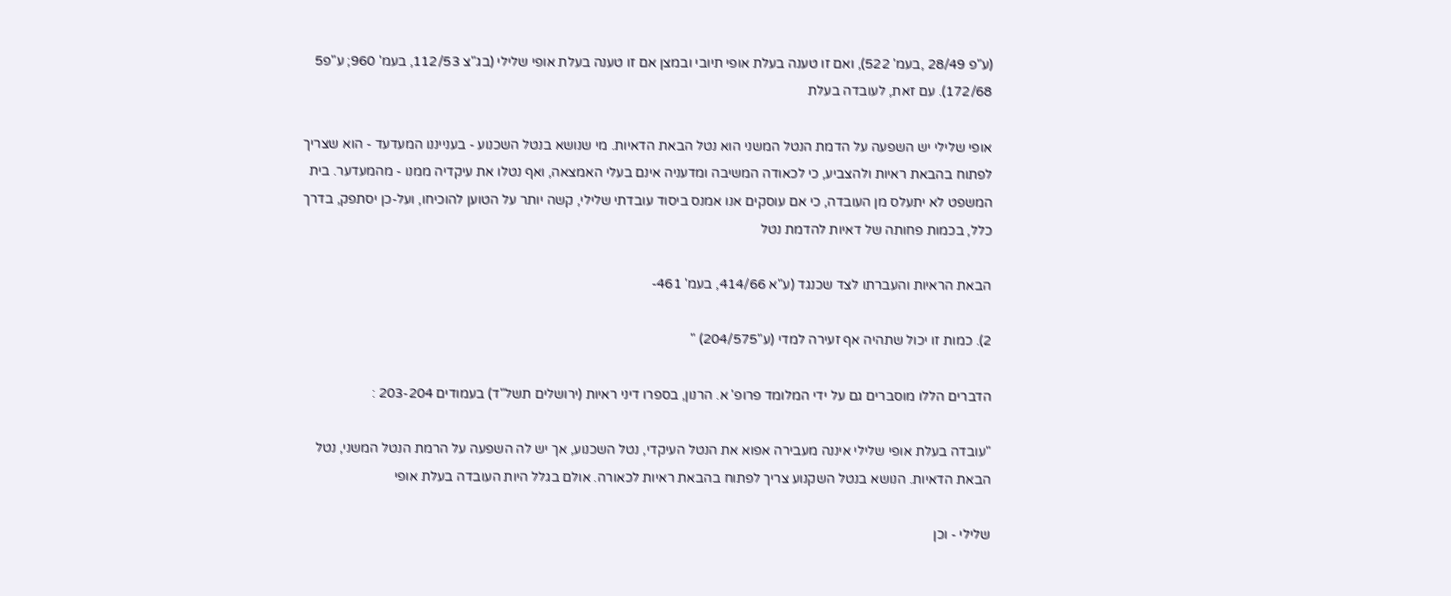(ע"פ 28/49 ,בעמ' 522), ואם זו טענה בעלת אופי תיובי ובמצן אם זו טענה בעלת אופי שלילי (בג"צ 112/53, בעמ' 960; ע"פ5 172/68). עם זאת, לעובדה בעלת

אופי שלילי יש השפעה על הדמת הנטל המשני הוא נטל הבאת הדאיות. מי שנושא בנטל השכנוע - בענייננו המעדעד - הוא שצריך לפתוח בהבאת ראיות ולהצביע, כי לכאודה המשיבה ומדעניה אינם בעלי האמצאה, ואף נטלו את עיקדיה ממנו - מהמעדער. בית המשפט לא יתעלס מן העובדה, כי אם עוסקים אנו אמנס ביסוד עובדתי שלילי, קשה יותר על הטוען להוכיחו, ועל-כן יסתפק, בדרך כלל, בכמות פחותה של דאיות להדמת נטל

הבאת הראיות והעברתו לצד שכנגד (ע"א 414/66, בעמ' 461-

2). כמות זו יכול שתהיה אף זעירה למדי (ע"204/575) "

הדברים הללו מוסברים גם על ידי המלומד פרופ' א. הרנון, בספרו דיני ראיות (ירושלים תשל"ד) בעמודים 203-204 :

"עובדה בעלת אופי שלילי איננה מעבירה אפוא את הנטל העיקדי, נטל השכנוע, אך יש לה השפעה על הרמת הנטל המשני, נטל הבאת הדאיות. הנושא בנטל השקנוע צריך לפתוח בהבאת ראיות לכאורה. אולם בגלל היות העובדה בעלת אופי

שלילי - וכן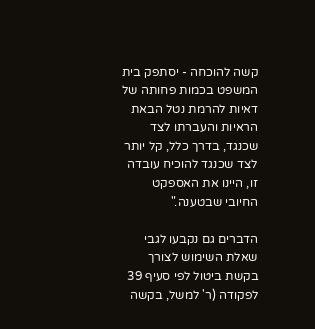קשה להוכחה - יסתפק בית המשפט בכמות פחותה של דאיות להרמת נטל הבאת הראיות והעברתו לצד שכנגד, בדרך כלל, קל יותר לצד שכנגד להוכיח עובדה זו, היינו את האספקט החיובי שבטענה."

הדברים גם נקבעו לגבי שאלת השימוש לצורך בקשת ביטול לפי סעיף 39 לפקודה (ר' למשל, בקשה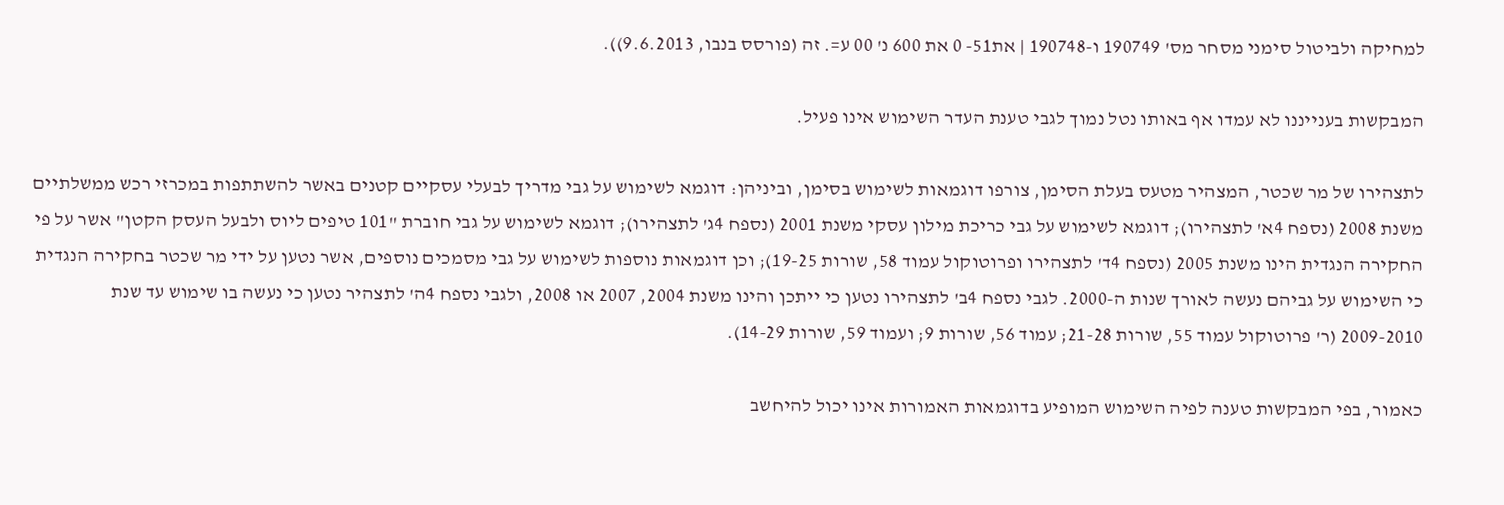למחיקה ולביטול סימני מסחר מס' 190749 ו-190748 | את51- 0 את 600 נ' 00 ע=. זה (פורסס בנבו, 9.6.2013)).

המבקשות בענייננו לא עמדו אף באותו נטל נמוך לגבי טענת העדר השימוש אינו פעיל.

לתצהירו של מר שכטר, המצהיר מטעס בעלת הסימן, צורפו דוגמאות לשימוש בסימן, וביניהן: דוגמא לשימוש על גבי מדריך לבעלי עסקיים קטנים באשר להשתתפות במכרזי רכש ממשלתיים משנת 2008 (נספח 4א' לתצהירו); דוגמא לשימוש על גבי כריכת מילון עסקי משנת 2001 (נספח 4ג' לתצהירו); דוגמא לשימוש על גבי חוברת "101 טיפים ליוס ולבעל העסק הקטן" אשר על פי החקירה הנגדית הינו משנת 2005 (נספח 4ד' לתצהירו ופרוטוקול עמוד 58, שורות 19-25); וכן דוגמאות נוספות לשימוש על גבי מסמכים נוספים, אשר נטען על ידי מר שכטר בחקירה הנגדית כי השימוש על גביהם נעשה לאורך שנות ה-2000. לגבי נספח 4ב' לתצהירו נטען כי ייתכן והינו משנת 2004, 2007 או 2008, ולגבי נספח 4ה' לתצהיר נטען כי נעשה בו שימוש עד שנת 2009-2010 (ר' פרוטוקול עמוד 55, שורות 21-28; עמוד 56, שורות 9; ועמוד 59, שורות 14-29).

כאמור, בפי המבקשות טענה לפיה השימוש המופיע בדוגמאות האמורות אינו יכול להיחשב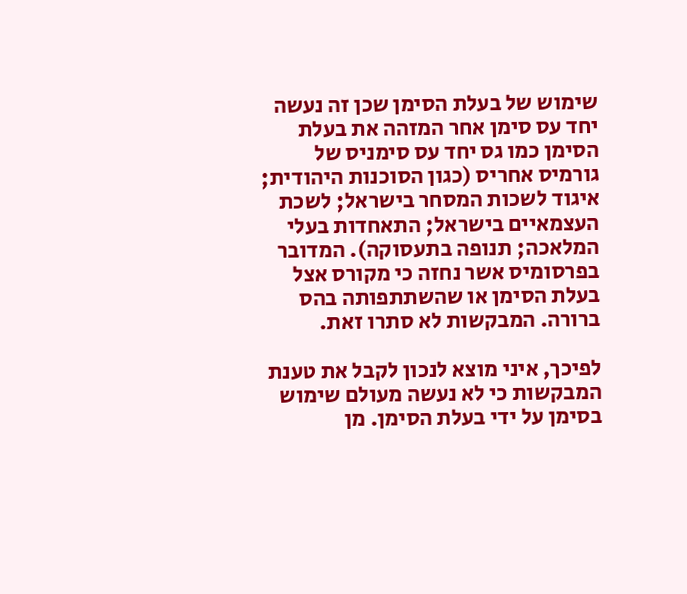שימוש של בעלת הסימן שכן זה נעשה יחד עס סימן אחר המזהה את בעלת הסימן כמו גס יחד עס סימניס של גורמיס אחריס (כגון הסוכנות היהודית; איגוד לשכות המסחר בישראל; לשכת העצמאיים בישראל; התאחדות בעלי המלאכה; תנופה בתעסוקה). המדובר בפרסומיס אשר נחזה כי מקורס אצל בעלת הסימן או שהשתתפותה בהס ברורה. המבקשות לא סתרו זאת.

לפיכך, איני מוצא לנכון לקבל את טענת המבקשות כי לא נעשה מעולם שימוש בסימן על ידי בעלת הסימן. מן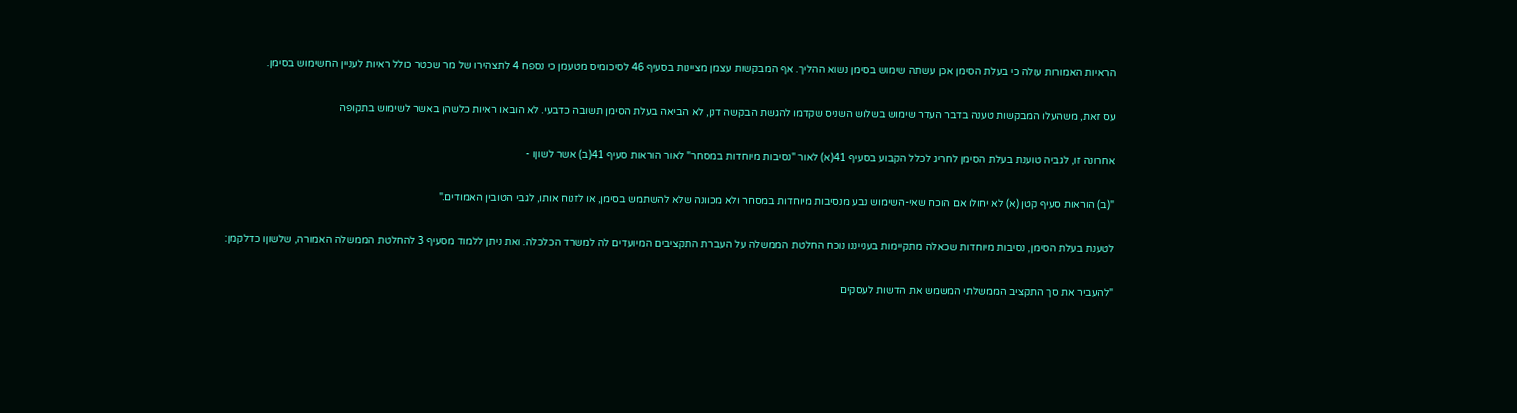הראיות האמורות עולה כי בעלת הסימן אכן עשתה שימוש בסימן נשוא ההליך. אף המבקשות עצמן מציינות בסעיף 46 לסיכומיס מטעמן כי נספח 4 לתצהירו של מר שכטר כולל ראיות לעניין החשימוש בסימן.

עס זאת, משהעלו המבקשות טענה בדבר העדר שימוש בשלוש השניס שקדמו להגשת הבקשה דנן, לא הביאה בעלת הסימן תשובה כדבעי. לא הובאו ראיות כלשהן באשר לשימוש בתקופה

אחרונה זו, לגביה טוענת בעלת הסימן לחריג לכלל הקבוע בסעיף 41(א) לאור "נסיבות מיוחדות במסחר" לאור הוראות סעיף 41(ב) אשר לשוןו -

"(ב) הוראות סעיף קטן (א) לא יחולו אם הוכח שאי-השימוש נבע מנסיבות מיוחדות במסחר ולא מכוונה שלא להשתמש בסימן, או לזנוח אותו, לגבי הטובין האמודים."

לטענת בעלת הסימן, נסיבות מיוחדות שכאלה מתקיימות בענייננו נוכח החלטת הממשלה על העברת התקציבים המיועדים לה למשרד הכלכלה. ואת ניתן ללמוד מסעיף 3 להחלטת הממשלה האמורה, שלשוןו כדלקמן:

"להעביר את סך התקציב הממשלתי המשמש את הדשות לעסקים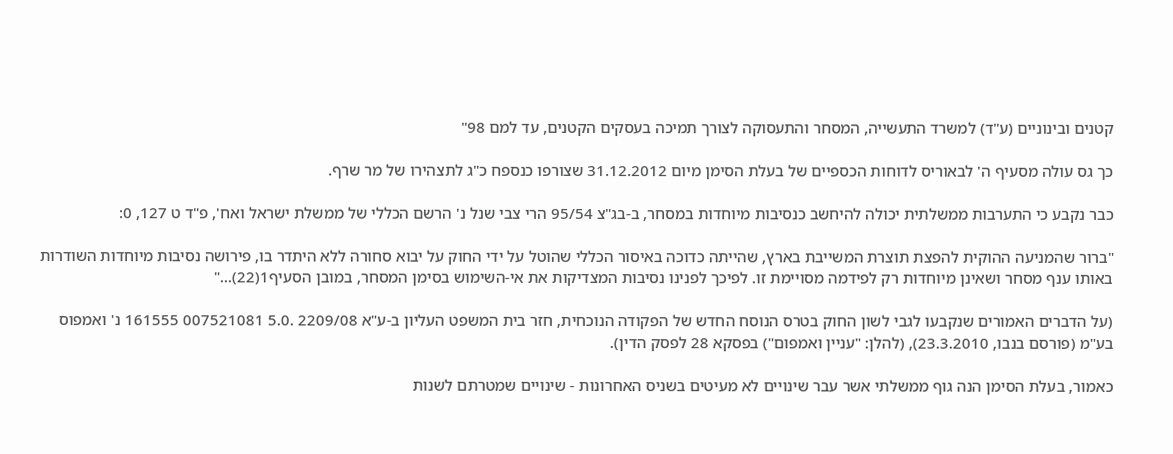קטנים ובינוניים (ע"ד) למשרד התעשייה, המסחר והתעסוקה לצורך תמיכה בעסקים הקטנים, עד למם 98"

כך גס עולה מסעיף ה' לבאוריס לדוחות הכספיים של בעלת הסימן מיום 31.12.2012 שצורפו כנספח כ"ג לתצהירו של מר שרף.

כבר נקבע כי התערבות ממשלתית יכולה להיחשב כנסיבות מיוחדות במסחר, ב-בג"צ 95/54 הרי צבי שנל נ' הרשם הכללי של ממשלת ישראל ואח', פ"ד ט 127, 0:

"ברור שהמניעה ההוקית להפצת תוצרת המשייבת בארץ, שהייתה כדוכה באיסור הכללי שהוטל על ידי החוק על יבוא סחורה ללא היתדר בו, פירושה נסיבות מיוחדות השודרות באותו ענף מסחר ושאינן מיוחדות רק לפידמה מסויימת זו. לפיכך לפנינו נסיבות המצדיקות את אי-השימוש בסימן המסחר, במובן הסעיף1(22)..."

(על הדברים האמורים שנקבעו לגבי לשון החוק בטרס הנוסח החדש של הפקודה הנוכחית, חזר בית המשפט העליון ב-ע"א 2209/08 .5.0 007521081 161555 נ' ואמפוס בע"מ (פורסם בנבו, 23.3.2010), (להלן: "עניין ואמפום") בפסקא 28 לפסק הדין).

כאמור, בעלת הסימן הנה גוף ממשלתי אשר עבר שינויים לא מעיטים בשניס האחרונות - שינויים שמטרתם לשנות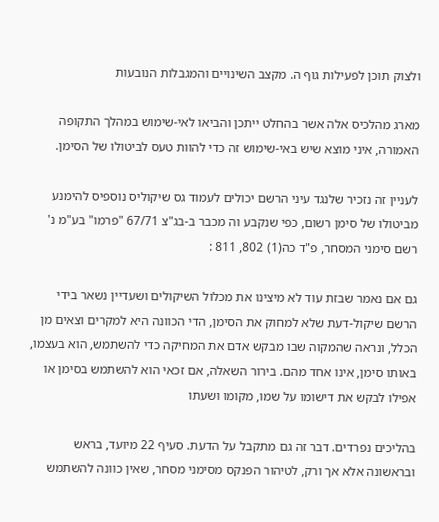ולצוק תוכן לפעילות גוף ה. מקצב השינויים והמגבלות הנובעות

מארג מהלכיס אלה אשר בהחלט ייתכן והביאו לאי-שימוש במהלך התקופה האמורה, איני מוצא שיש באי-שימוש זה כדי להוות טעס לביטולו של הסימן.

לעניין זה נזכיר שלנגד עיני הרשם יכולים לעמוד גס שיקוליס נוספיס להימנע מביטולו של סימן רשום, כפי שנקבע וה מכבר ב-בג"צ 67/71 "פרמו" בע"מ נ' רשם סימני המסחר, פ"ד כה(1) 802, 811 :

גם אם נאמר שבזת עוד לא מיצינו את מכלול השיקולים ושעדיין נשאר בידי הרשם שיקול-דעת שלא למחוק את הסימן, הדי הכוונה היא למקרים וצאים מן הכלל, ונראה שהמקוה שבו מבקש אדם את המחיקה כדי להשתמש, הוא בעצמו, באותו סימן, אינו אחד מהם. בירור השאלה, אם זכאי הוא להשתמש בסימן או אפילו לבקש את דישומו על שמו, מקומו ושעתו

בהליכים נפרדים. דבר זה גם מתקבל על הדעת. סעיף 22 מיועד, בראש ובראשונה אלא אך ורק, לטיהור הפנקס מסימני מסחר, שאין כוונה להשתמש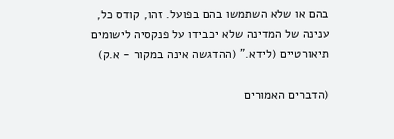בהם או שלא השתמשו בהם בפועל. זהו, קודס כל, ענינה של המדינה שלא יכבידו על פנקסיה לישומים תיאורטיים (לידא." (ההדגשה אינה במקור - א.ק)

(הדברים האמורים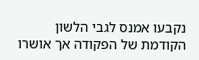נקבעו אמנס לגבי הלשון הקודמת של הפקודה אך אושרו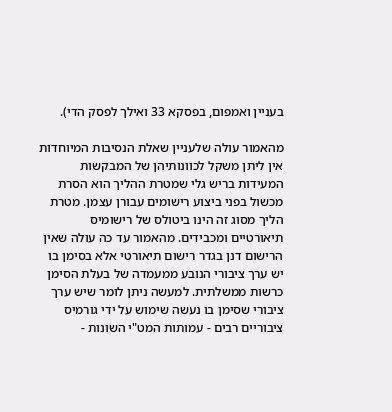בעניין ואמפום, בפסקא 33 ואילך לפסק הדי).

מהאמור עולה שלעניין שאלת הנסיבות המיוחדות אין ליתן משקל לכוונותיהן של המבקשות המעידות בריש גלי שמטרת ההליך הוא הסרת מכשול בפני ביצוע רישומים עבורן עצמן. מטרת הליך מסוג זה הינו ביטולס של רישומיס תיאורטיים ומכבידים. מהאמור עד כה עולה שאין הרישום דנן בגדר רישום תיאורטי אלא בסימן בו יש ערך ציבורי הנובע ממעמדה של בעלת הסימן כרשות ממשלתית. למעשה ניתן לומר שיש ערך ציבורי שסימן בו נעשה שימוש על ידי גורמיס ציבוריים רבים - עמותות המט"י השונות -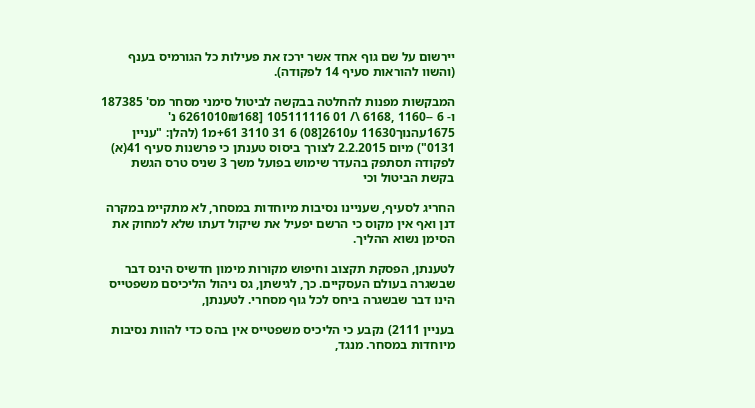יירשום על שם גוף אחד אשר ירכז את פעילות כל הגורמיס בענף (והשוו להוראות סעיף 14 לפקודה).

המבקשות מפנות להחלטה בבקשה לביטול סימני מסחר מס' 187385 ו- 6 --1160 ,6168 \/ 01 105111116 [6261010₪168 נ' 1675עהנוך11630 ע2610[08) 6 31 3110 61+מ1 (להלן: "עניין 0131") מיום 2.2.2015 לצורך ביסוס טענתן כי פרשנות סעיף 41(א) לפקודה תסתפק בהעדר שימוש בפועל משך 3 שניס טרס הגשת בקשת הביטול וכי

החריג לסעיף, שעניינו נסיבות מיוחדות במסחר, לא מתקיימ במקרה דנן ואף אין מקוס כי הרשם יפעיל את שיקול דעתו שלא למחוק את הסימן נשוא ההליך.

לטענתן, הפסקת תקצוב וחיפוש מקורות מימון חדשיס הינס דבר שבשגרה בעולם העסקיים. כך, לגישתן, גס ניהול הליכיסם משפטייס הינו דבר שבשגרה ביחס לכל גוף מסחרי. לטענתן,

בעניין 2111) נקבע כי הליכיס משפטייס אין בהס כדי להוות נסיבות מיוחדות במסחר. מנגד,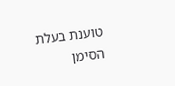טוענת בעלת הסימן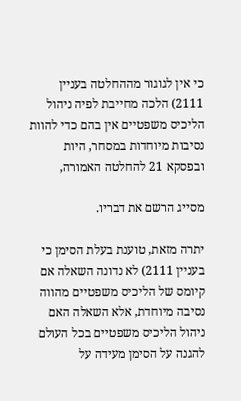כי אין לגוגור מההחלטה בעניין 2111) הלכה מחייבת לפיה ניהול הליכיס משפטיים אין בהם כדי להוות נסיבות מיוחדות במסחר, היות ובפסקא 21 להחלטה האמורה,

מסייג הרשם את דבריו.

יתרה מזאת, טוענת בעלת הסימן כי בעניין 2111) לא נדונה השאלה אם קיומס של הליכיס משפטיים מהווה נסיבה מיוחדת, אלא השאלה האם ניהול הליכיס משפטיים בכל העולם להגנה על הסימן מעידה על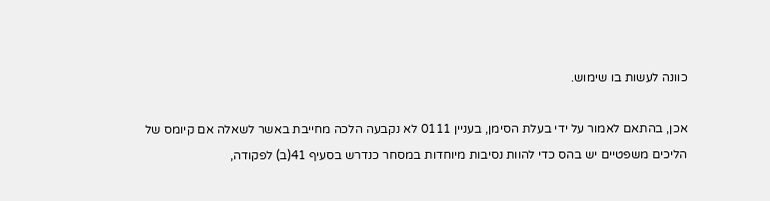כוונה לעשות בו שימוש.

אכן, בהתאם לאמור על ידי בעלת הסימן, בעניין 0111 לא נקבעה הלכה מחייבת באשר לשאלה אם קיומס של הליכים משפטיים יש בהס כדי להוות נסיבות מיוחדות במסחר כנדרש בסעיף 41(ב) לפקודה,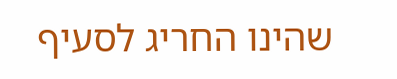שהינו החריג לסעיף